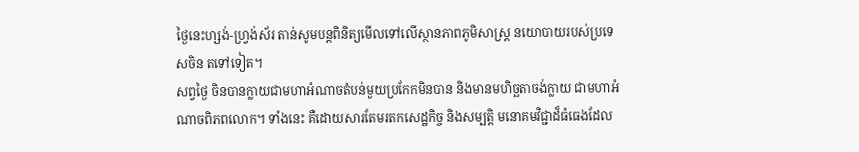ថ្ងៃនេះហ្សង់-ហ្វ្រង់ស័រ តាន់សូមបន្តពិនិត្យមើលទៅលើស្ថានភាពភូមិសាស្រ្ត នយោបាយរបស់ប្រទេសចិន តទៅទៀត។
សព្វថ្ងៃ ចិនបានក្លាយជាមហាអំណាចតំបន់មួយប្រកែកមិនបាន និងមានមហិច្ឆតាចង់ក្លាយ ជាមហាអំណាចពិភពលោក។ ទាំងនេះ គឺដោយសារតែមរតកសេដ្ឋកិច្ច និងសម្បត្តិ មនោគមវិជ្ជាដ៏ធំធេងដែល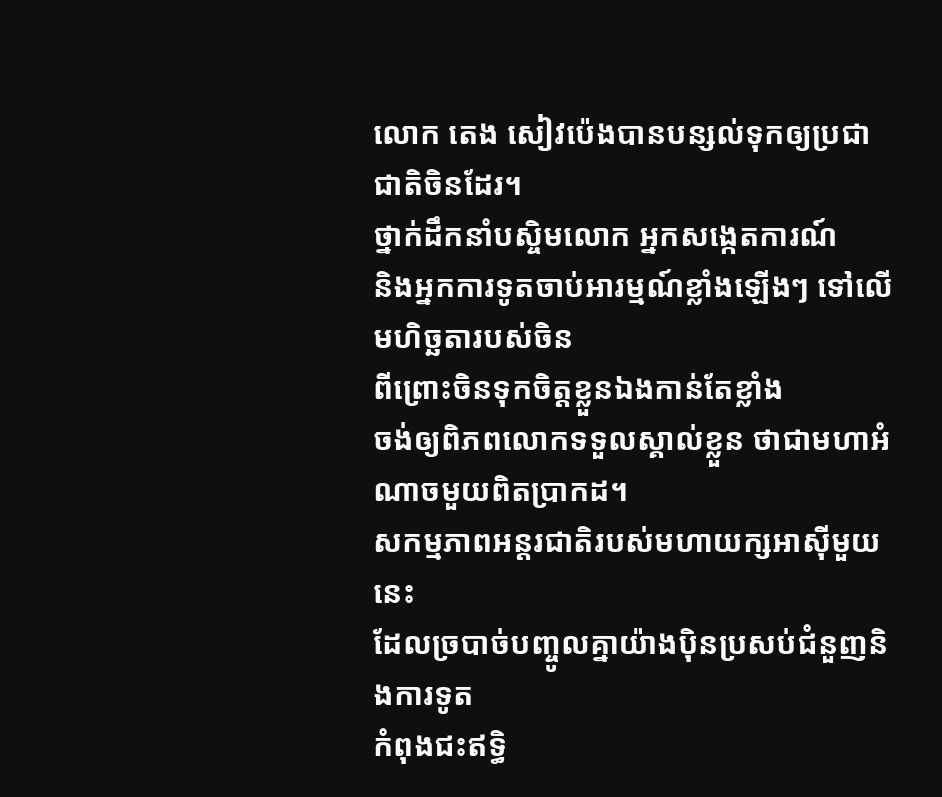លោក តេង សៀវប៉េងបានបន្សល់ទុកឲ្យប្រជាជាតិចិនដែរ។
ថ្នាក់ដឹកនាំបស្ចិមលោក អ្នកសង្កេតការណ៍
និងអ្នកការទូតចាប់អារម្មណ៍ខ្លាំងឡើងៗ ទៅលើមហិច្ឆតារបស់ចិន
ពីព្រោះចិនទុកចិត្តខ្លួនឯងកាន់តែខ្លាំង
ចង់ឲ្យពិភពលោកទទួលស្គាល់ខ្លួន ថាជាមហាអំណាចមួយពិតប្រាកដ។
សកម្មភាពអន្តរជាតិរបស់មហាយក្សអាស៊ីមួយនេះ
ដែលច្របាច់បញ្ចូលគ្នាយ៉ាងប៉ិនប្រសប់ជំនួញនិងការទូត
កំពុងជះឥទ្ធិ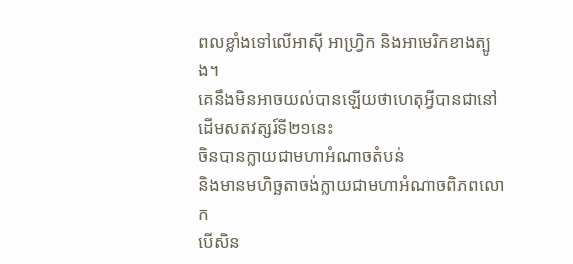ពលខ្លាំងទៅលើអាស៊ី អាហ្វ្រិក និងអាមេរិកខាងត្បូង។
គេនឹងមិនអាចយល់បានឡើយថាហេតុអ្វីបានជានៅដើមសតវត្សរ៍ទី២១នេះ
ចិនបានក្លាយជាមហាអំណាចតំបន់
និងមានមហិច្ឆតាចង់ក្លាយជាមហាអំណាចពិភពលោក
បើសិន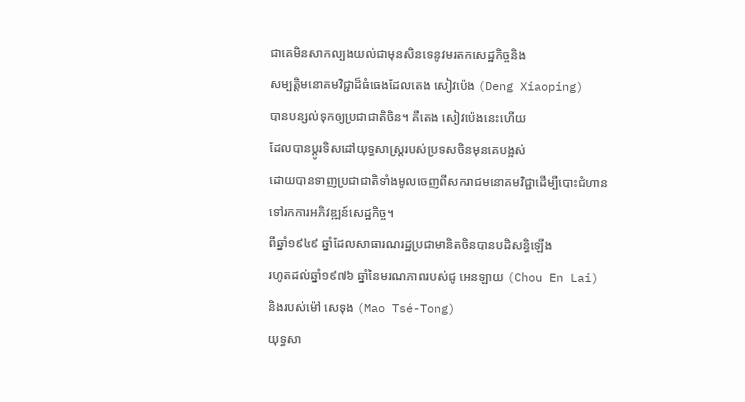ជាគេមិនសាកល្បងយល់ជាមុនសិនទេនូវមរតកសេដ្ឋកិច្ចនិង
សម្បត្តិមនោគមវិជ្ជាដ៏ធំធេងដែលតេង សៀវប៉េង (Deng Xiaoping)
បានបន្សល់ទុកឲ្យប្រជាជាតិចិន។ គឺតេង សៀវប៉េងនេះហើយ
ដែលបានប្តូរទិសដៅយុទ្ធសាស្រ្តរបស់ប្រទសចិនមុនគេបង្អស់
ដោយបានទាញប្រជាជាតិទាំងមូលចេញពីសករាជមនោគមវិជ្ជាដើម្បីបោះជំហាន
ទៅរកការអភិវឌ្ឍន៍សេដ្ឋកិច្ច។
ពីឆ្នាំ១៩៤៩ ឆ្នាំដែលសាធារណរដ្ឋប្រជាមានិតចិនបានបដិសន្ធិឡើង
រហូតដល់ឆ្នាំ១៩៧៦ ឆ្នាំនៃមរណភាពរបស់ជូ អេនឡាយ (Chou En Lai)
និងរបស់ម៉ៅ សេទុង (Mao Tsé-Tong)
យុទ្ធសា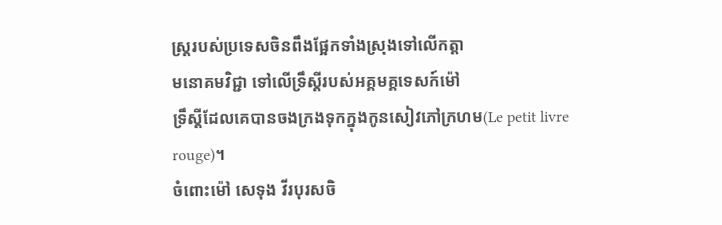ស្រ្តរបស់ប្រទេសចិនពឹងផ្អែកទាំងស្រុងទៅលើកត្តា
មនោគមវិជ្ជា ទៅលើទ្រឹស្តីរបស់អគ្គមគ្គទេសក៍ម៉ៅ
ទឹ្រស្តីដែលគេបានចងក្រងទុកក្នុងកូនសៀវភៅក្រហម(Le petit livre
rouge)។
ចំពោះម៉ៅ សេទុង វីរបុរសចិ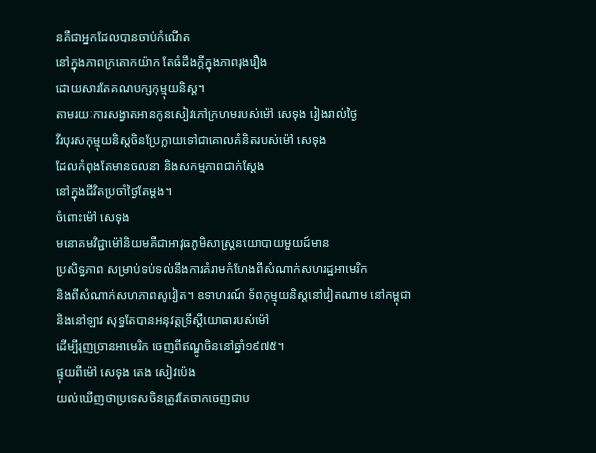នគឺជាអ្នកដែលបានចាប់កំណើត
នៅក្នុងភាពក្រតោកយ៉ាក តែធំដឹងក្តីក្នុងភាពរុងរឿង
ដោយសារតែគណបក្សកុម្មុយនិស្ត។
តាមរយៈការសង្វាតអានកូនសៀវភៅក្រហមរបស់ម៉ៅ សេទុង រៀងរាល់ថ្ងៃ
វីរបុរសកុម្មុយនិស្តចិនប្រែក្លាយទៅជាគោលគំនិតរបស់ម៉ៅ សេទុង
ដែលកំពុងតែមានចលនា និងសកម្មភាពជាក់ស្តែង
នៅក្នុងជីវិតប្រចាំថ្ងៃតែម្តង។
ចំពោះម៉ៅ សេទុង
មនោគមវិជ្ជាម៉ៅនិយមគឺជាអាវុធភូមិសាស្រ្តនយោបាយមួយដ៍មាន
ប្រសិទ្ធភាព សម្រាប់ទប់ទល់នឹងការគំរាមកំហែងពីសំណាក់សហរដ្ឋអាមេរិក
និងពីសំណាក់សហភាពសូវៀត។ ឧទាហរណ៍ ទ័ពកុម្មុយនិស្តនៅវៀតណាម នៅកម្ពុជា
និងនៅឡាវ សុទ្ធតែបានអនុវត្តទ្រឹស្តីយោធារបស់ម៉ៅ
ដើម្បីរុញច្រានអាមេរិក ចេញពីឥណ្ឌូចិននៅឆ្នាំ១៩៧៥។
ផ្ទុយពីម៉ៅ សេទុង តេង សៀវប៉េង
យល់ឃើញថាប្រទេសចិនត្រូវតែចាកចេញជាប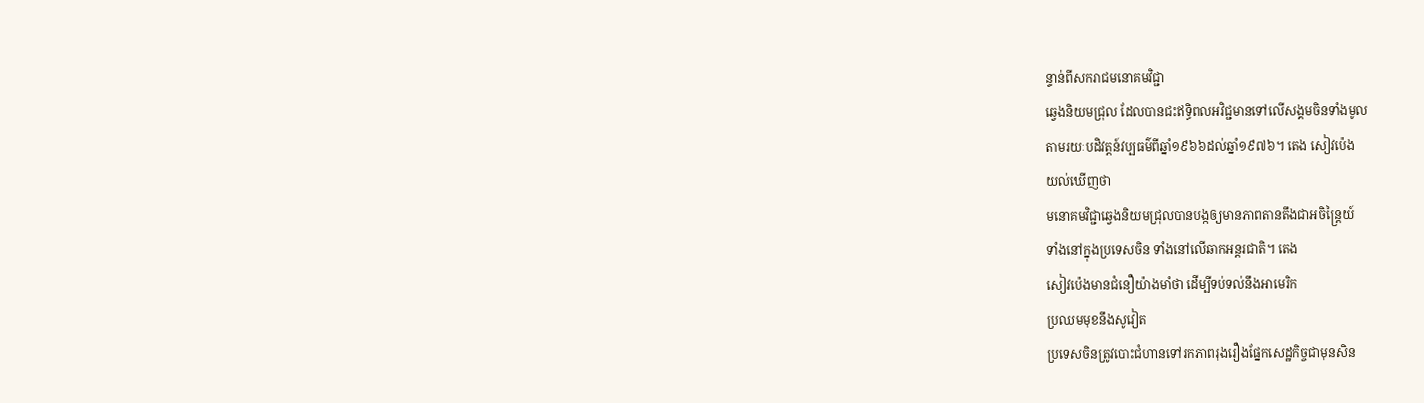ន្ទាន់ពីសករាជមនោគមវិជ្ជា
ឆ្វេងនិយមជ្រុល ដែលបានជះឥទ្ធិពលអវិជ្ជមានទៅលើសង្គមចិនទាំងមូល
តាមរយៈបដិវត្តន៍វប្បធម៌ពីឆ្នាំ១៩៦៦ដល់ឆ្នាំ១៩៧៦។ តេង សៀវប៉េង
យល់ឃើញថា
មនោគមវិជ្ជាឆ្វេងនិយមជ្រុលបានបង្កឲ្យមានភាពតានតឹងជាអចិន្ត្រៃយ៍
ទាំងនៅក្នុងប្រទេសចិន ទាំងនៅលើឆាកអន្តរជាតិ។ តេង
សៀវប៉េងមានជំនឿយ៉ាងមាំថា ដើម្បីទប់ទល់នឹងអាមេរិក
ប្រឈមមុខនឹងសូវៀត
ប្រទេសចិនត្រូវបោះជំហានទៅរកភាពរុងរឿងផ្នែកសេដ្ឋកិច្ចជាមុនសិន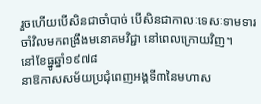រួចហើយបើសិនជាចាំបាច់ បើសិនជាកាលៈទេសៈទាមទារ
ចាំវិលមកពង្រឹងមនោគមវិជ្ជា នៅពេលក្រោយវិញ។
នៅខែធ្នូឆ្នាំ១៩៧៨
នាឱកាសសម័យប្រជុំពេញអង្គទី៣នៃមហាស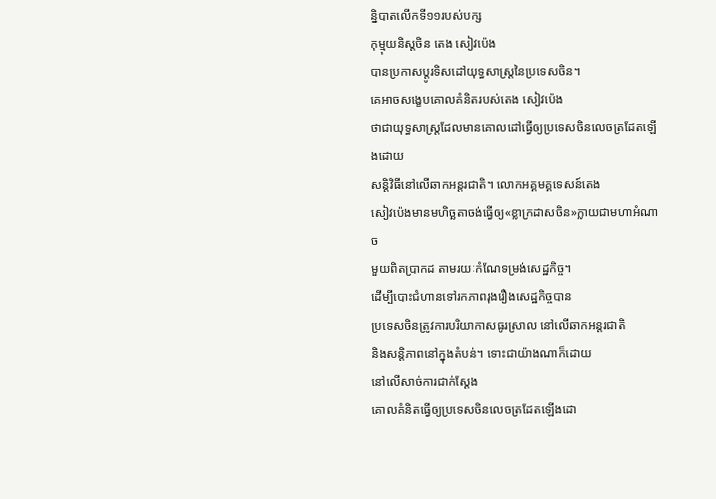ន្និបាតលើកទី១១របស់បក្ស
កុម្មុយនិស្តចិន តេង សៀវប៉េង
បានប្រកាសប្តូរទិសដៅយុទ្ធសាស្រ្តនៃប្រទេសចិន។
គេអាចសង្ខេបគោលគំនិតរបស់តេង សៀវប៉េង
ថាជាយុទ្ធសាស្ត្រដែលមានគោលដៅធ្វើឲ្យប្រទេសចិនលេចត្រដែតឡើងដោយ
សន្តិវិធីនៅលើឆាកអន្តរជាតិ។ លោកអគ្គមគ្គទេសន៍តេង
សៀវប៉េងមានមហិច្ឆតាចង់ធ្វើឲ្យ«ខ្លាក្រដាសចិន»ក្លាយជាមហាអំណាច
មួយពិតប្រាកដ តាមរយៈកំណែទម្រង់សេដ្ឋកិច្ច។
ដើម្បីបោះជំហានទៅរកភាពរុងរឿងសេដ្ឋកិច្ចបាន
ប្រទេសចិនត្រូវការបរិយាកាសធូរស្រាល នៅលើឆាកអន្តរជាតិ
និងសន្តិភាពនៅក្នុងតំបន់។ ទោះជាយ៉ាងណាក៏ដោយ
នៅលើសាច់ការជាក់ស្តែង
គោលគំនិតធ្វើឲ្យប្រទេសចិនលេចត្រដែតឡើងដោ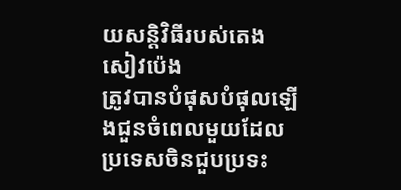យសន្តិវិធីរបស់តេង
សៀវប៉េង
ត្រូវបានបំផុសបំផុលឡើងជួនចំពេលមួយដែលប្រទេសចិនជួបប្រទះ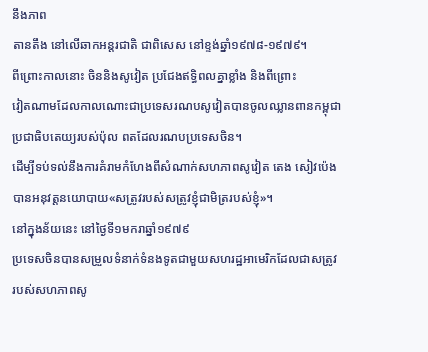នឹងភាព
តានតឹង នៅលើឆាកអន្តរជាតិ ជាពិសេស នៅខ្ទង់ឆ្នាំ១៩៧៨-១៩៧៩។
ពីព្រោះកាលនោះ ចិននិងសូវៀត ប្រជែងឥទ្ធិពលគ្នាខ្លាំង និងពីព្រោះ
វៀតណាមដែលកាលណោះជាប្រទេសរណបសូវៀតបានចូលឈ្លានពានកម្ពុជា
ប្រជាធិបតេយ្យរបស់ប៉ុល ពតដែលរណបប្រទេសចិន។
ដើម្បីទប់ទល់នឹងការគំរាមកំហែងពីសំណាក់សហភាពសូវៀត តេង សៀវប៉េង
បានអនុវត្តនយោបាយ«សត្រូវរបស់សត្រូវខ្ញុំជាមិត្ររបស់ខ្ញុំ»។
នៅក្នុងន័យនេះ នៅថ្ងៃទី១មករាឆ្នាំ១៩៧៩
ប្រទេសចិនបានសម្រួលទំនាក់ទំនងទូតជាមួយសហរដ្ឋអាមេរិកដែលជាសត្រូវ
របស់សហភាពសូ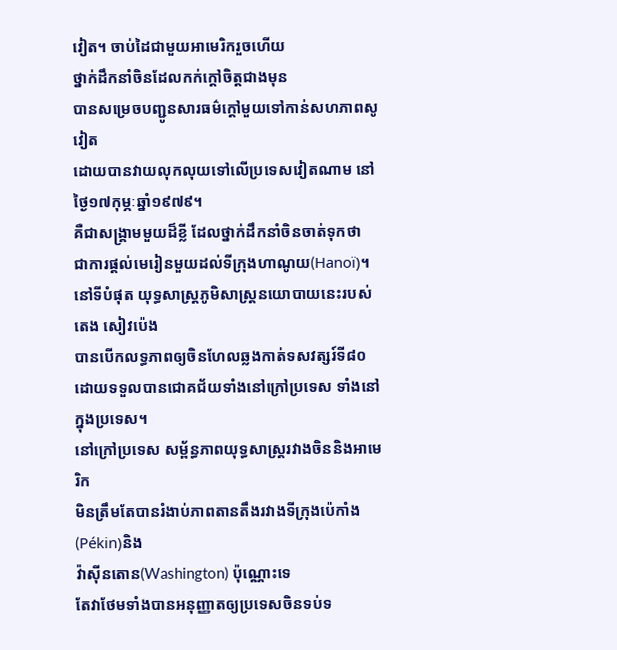វៀត។ ចាប់ដៃជាមួយអាមេរិករួចហើយ
ថ្នាក់ដឹកនាំចិនដែលកក់ក្តៅចិត្តជាងមុន
បានសម្រេចបញ្ជូនសារធម៌ក្តៅមួយទៅកាន់សហភាពសូវៀត
ដោយបានវាយលុកលុយទៅលើប្រទេសវៀតណាម នៅថ្ងៃ១៧កុម្ភៈឆ្នាំ១៩៧៩។
គឺជាសង្រ្គាមមួយដ៏ខ្លី ដែលថ្នាក់ដឹកនាំចិនចាត់ទុកថា
ជាការផ្តល់មេរៀនមួយដល់ទីក្រុងហាណូយ(Hanoï)។
នៅទីបំផុត យុទ្ធសាស្រ្តភូមិសាស្រ្តនយោបាយនេះរបស់តេង សៀវប៉េង
បានបើកលទ្ធភាពឲ្យចិនហែលឆ្លងកាត់ទសវត្សរ៍ទី៨០
ដោយទទួលបានជោគជ័យទាំងនៅក្រៅប្រទេស ទាំងនៅក្នុងប្រទេស។
នៅក្រៅប្រទេស សម្ព័ន្ធភាពយុទ្ធសាស្រ្តរវាងចិននិងអាមេរិក
មិនត្រឹមតែបានរំងាប់ភាពតានតឹងរវាងទីក្រុងប៉េកាំង(Pékin)និង
វ៉ាស៊ីនតោន(Washington) ប៉ុណ្ណោះទេ
តែវាថែមទាំងបានអនុញ្ញាតឲ្យប្រទេសចិនទប់ទ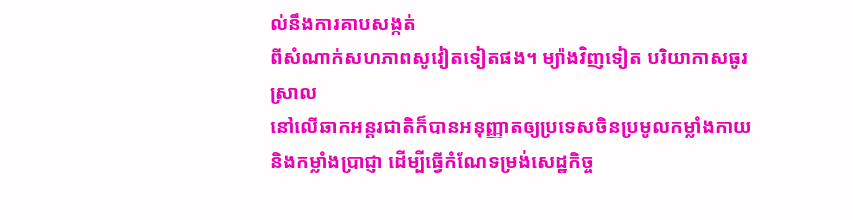ល់នឹងការគាបសង្កត់
ពីសំណាក់សហភាពសូវៀតទៀតផង។ ម្យ៉ាងវិញទៀត បរិយាកាសធូរស្រាល
នៅលើឆាកអន្តរជាតិក៏បានអនុញ្ញាតឲ្យប្រទេសចិនប្រមូលកម្លាំងកាយ
និងកម្លាំងប្រាជ្ញា ដើម្បីធ្វើកំណែទម្រង់សេដ្ឋកិច្ច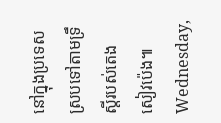នៅក្នុងប្រទេស
ស្របទៅតាមទ្រឹស្តីរបស់តេង សៀវប៉េង៕
Wednesday,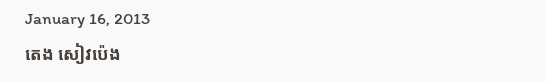January 16, 2013
តេង សៀវប៉េង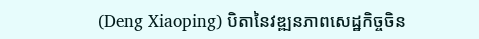(Deng Xiaoping) បិតានៃវឌ្ឍនភាពសេដ្ឋកិច្ចចិន